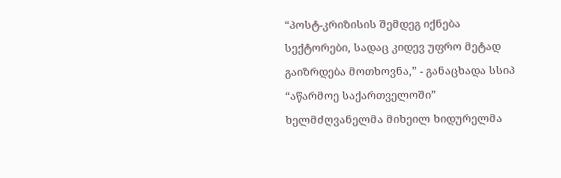“პოსტ-კრიზისის შემდეგ იქნება სექტორები, სადაც კიდევ უფრო მეტად გაიზრდება მოთხოვნა,” - განაცხადა სსიპ “აწარმოე საქართველოში” ხელმძღვანელმა მიხეილ ხიდურელმა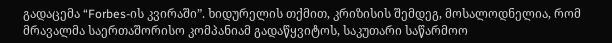გადაცემა “Forbes-ის კვირაში”. ხიდურელის თქმით, კრიზისის შემდეგ, მოსალოდნელია, რომ მრავალმა საერთაშორისო კომპანიამ გადაწყვიტოს, საკუთარი საწარმოო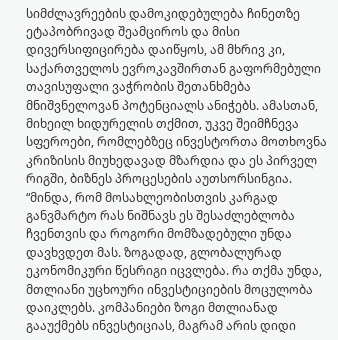სიმძლავრეების დამოკიდებულება ჩინეთზე ეტაპობრივად შეამციროს და მისი დივერსიფიცირება დაიწყოს, ამ მხრივ კი, საქართველოს ევროკავშირთან გაფორმებული თავისუფალი ვაჭრობის შეთანხმება მნიშვნელოვან პოტენციალს ანიჭებს. ამასთან, მიხეილ ხიდურელის თქმით, უკვე შეიმჩნევა სფეროები, რომლებზეც ინვესტორთა მოთხოვნა კრიზისის მიუხედავად მზარდია და ეს პირველ რიგში, ბიზნეს პროცესების აუთსორსინგია.
“მინდა, რომ მოსახლეობისთვის კარგად განვმარტო რას ნიშნავს ეს შესაძლებლობა ჩვენთვის და როგორი მომზადებული უნდა დავხვდეთ მას. ზოგადად, გლობალურად ეკონომიკური წესრიგი იცვლება. რა თქმა უნდა, მთლიანი უცხოური ინვესტიციების მოცულობა დაიკლებს. კომპანიები ზოგი მთლიანად გააუქმებს ინვესტიციას, მაგრამ არის დიდი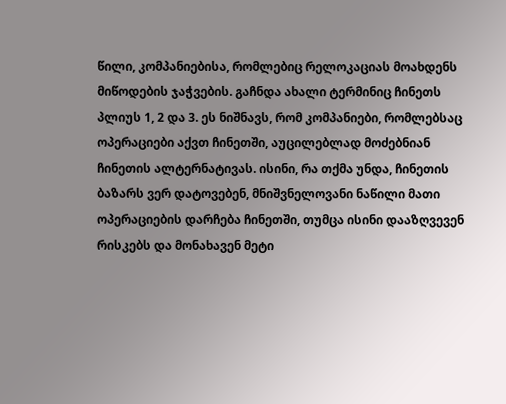წილი, კომპანიებისა, რომლებიც რელოკაციას მოახდენს მიწოდების ჯაჭვების. გაჩნდა ახალი ტერმინიც ჩინეთს პლიუს 1, 2 და 3. ეს ნიშნავს, რომ კომპანიები, რომლებსაც ოპერაციები აქვთ ჩინეთში, აუცილებლად მოძებნიან ჩინეთის ალტერნატივას. ისინი, რა თქმა უნდა, ჩინეთის ბაზარს ვერ დატოვებენ, მნიშვნელოვანი ნაწილი მათი ოპერაციების დარჩება ჩინეთში, თუმცა ისინი დააზღვევენ რისკებს და მონახავენ მეტი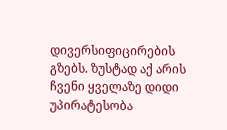დივერსიფიცირების გზებს. ზუსტად აქ არის ჩვენი ყველაზე დიდი უპირატესობა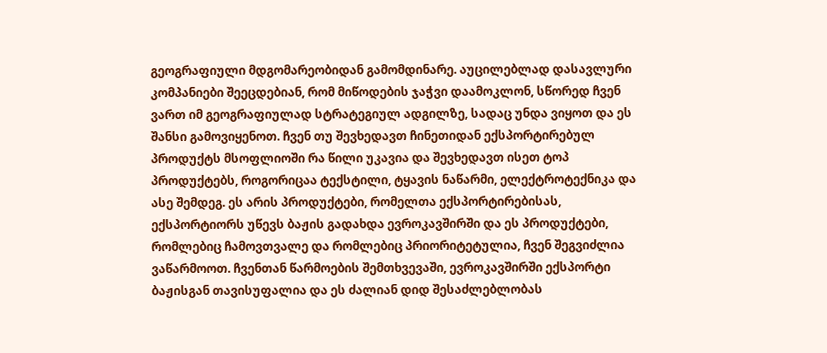გეოგრაფიული მდგომარეობიდან გამომდინარე. აუცილებლად დასავლური კომპანიები შეეცდებიან, რომ მიწოდების ჯაჭვი დაამოკლონ, სწორედ ჩვენ ვართ იმ გეოგრაფიულად სტრატეგიულ ადგილზე, სადაც უნდა ვიყოთ და ეს შანსი გამოვიყენოთ. ჩვენ თუ შევხედავთ ჩინეთიდან ექსპორტირებულ პროდუქტს მსოფლიოში რა წილი უკავია და შევხედავთ ისეთ ტოპ პროდუქტებს, როგორიცაა ტექსტილი, ტყავის ნაწარმი, ელექტროტექნიკა და ასე შემდეგ. ეს არის პროდუქტები, რომელთა ექსპორტირებისას, ექსპორტიორს უწევს ბაჟის გადახდა ევროკავშირში და ეს პროდუქტები, რომლებიც ჩამოვთვალე და რომლებიც პრიორიტეტულია, ჩვენ შეგვიძლია ვაწარმოოთ. ჩვენთან წარმოების შემთხვევაში, ევროკავშირში ექსპორტი ბაჟისგან თავისუფალია და ეს ძალიან დიდ შესაძლებლობას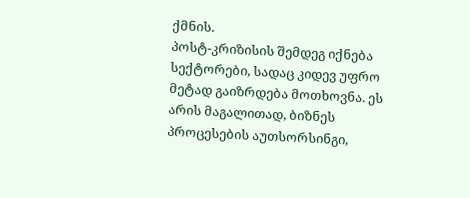ქმნის.
პოსტ-კრიზისის შემდეგ იქნება სექტორები, სადაც კიდევ უფრო მეტად გაიზრდება მოთხოვნა. ეს არის მაგალითად, ბიზნეს პროცესების აუთსორსინგი,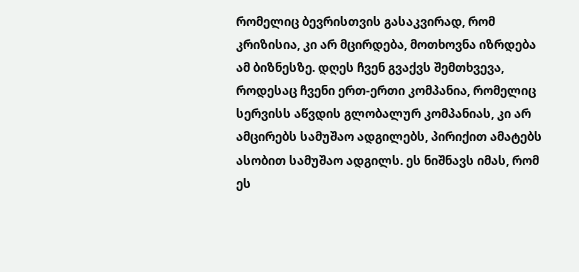რომელიც ბევრისთვის გასაკვირად, რომ კრიზისია, კი არ მცირდება, მოთხოვნა იზრდება ამ ბიზნესზე. დღეს ჩვენ გვაქვს შემთხვევა, როდესაც ჩვენი ერთ-ერთი კომპანია, რომელიც სერვისს აწვდის გლობალურ კომპანიას, კი არ ამცირებს სამუშაო ადგილებს, პირიქით ამატებს ასობით სამუშაო ადგილს. ეს ნიშნავს იმას, რომ ეს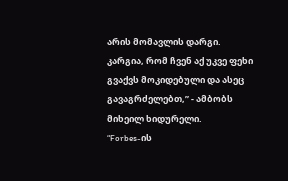არის მომავლის დარგი. კარგია, რომ ჩვენ აქ უკვე ფეხი გვაქვს მოკიდებული და ასეც გავაგრძელებთ,” - ამბობს მიხეილ ხიდურელი.
“Forbes-ის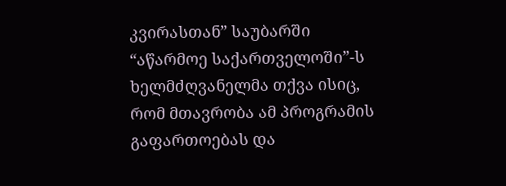კვირასთან” საუბარში “აწარმოე საქართველოში”-ს ხელმძღვანელმა თქვა ისიც, რომ მთავრობა ამ პროგრამის გაფართოებას და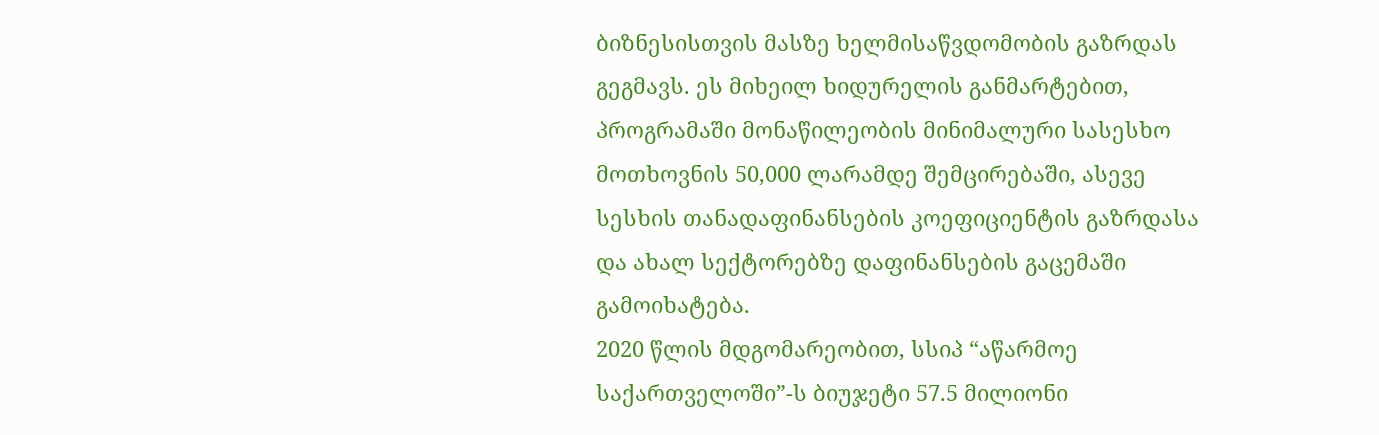ბიზნესისთვის მასზე ხელმისაწვდომობის გაზრდას გეგმავს. ეს მიხეილ ხიდურელის განმარტებით, პროგრამაში მონაწილეობის მინიმალური სასესხო მოთხოვნის 50,000 ლარამდე შემცირებაში, ასევე სესხის თანადაფინანსების კოეფიციენტის გაზრდასა და ახალ სექტორებზე დაფინანსების გაცემაში გამოიხატება.
2020 წლის მდგომარეობით, სსიპ “აწარმოე საქართველოში”-ს ბიუჯეტი 57.5 მილიონი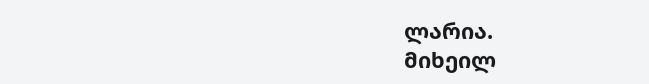ლარია.
მიხეილ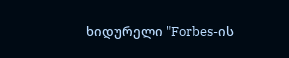ხიდურელი "Forbes-ის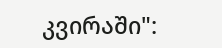კვირაში":